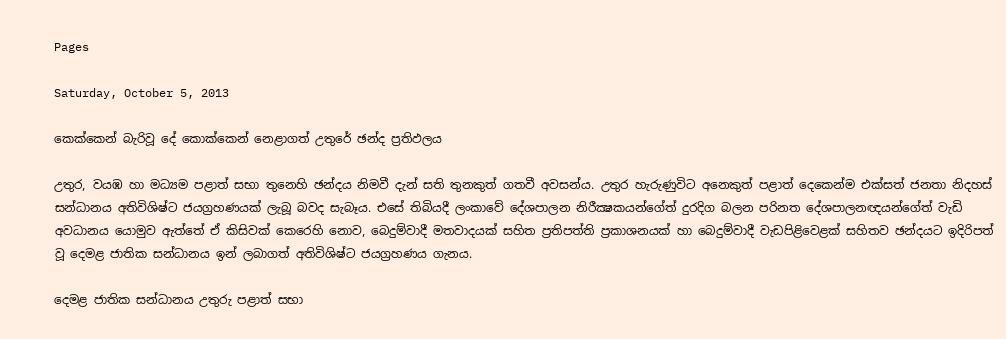Pages

Saturday, October 5, 2013

කෙක්‌කෙන් බැරිවූ දේ කොක්‌කෙන් නෙළාගත් උතුරේ ඡන්ද ප්‍රතිඵලය

උතුර, වයඹ හා මධ්‍යම පළාත් සභා තුනෙහි ඡන්දය නිමවී දැන් සති තුනකුත් ගතවී අවසන්ය. උතුර හැරුණුවිට අනෙකුත් පළාත් දෙකෙන්ම එක්‌සත් ජනතා නිදහස්‌ සන්ධානය අතිවිශිෂ්ට ජයග්‍රහණයක්‌ ලැබූ බවද සැබෑය. එසේ තිබියදී ලංකාවේ දේශපාලන නිරීක්‍ෂකයන්ගේත් දුරදිග බලන පරිනත දේශපාලනඥයන්ගේත් වැඩි අවධානය යොමුව ඇත්තේ ඒ කිසිවක්‌ කෙරෙහි නොව, බෙදුම්වාදී මතවාදයක්‌ සහිත ප්‍රතිපත්ති ප්‍රකාශනයක්‌ හා බෙදුම්වාදී වැඩපිළිවෙළක්‌ සහිතව ඡන්දයට ඉදිරිපත් වූ දෙමළ ජාතික සන්ධානය ඉන් ලබාගත් අතිවිශිෂ්ට ජයග්‍රහණය ගැනය.

දෙමළ ජාතික සන්ධානය උතුරු පළාත් සභා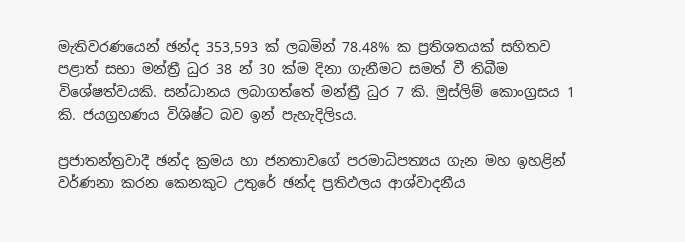මැතිවරණයෙන් ඡන්ද 353,593 ක්‌ ලබමින් 78.48% ක ප්‍රතිශතයක්‌ සහිතව පළාත් සභා මන්ත්‍රී ධුර 38 න් 30 ක්‌ම දිනා ගැනීමට සමත් වී තිබීම විශේෂත්වයකි. සන්ධානය ලබාගත්තේ මන්ත්‍රී ධුර 7 කි. මුස්‌ලිම් කොංග්‍රසය 1 කි. ජයග්‍රහණය විශිෂ්ට බව ඉන් පැහැදිලිsය.

ප්‍රජාතන්ත්‍රවාදී ඡන්ද ක්‍රමය හා ජනතාවගේ පරමාධිපත්‍යය ගැන මහ ඉහළින් වර්ණනා කරන කෙනකුට උතුරේ ඡන්ද ප්‍රතිඵලය ආශ්වාදනීය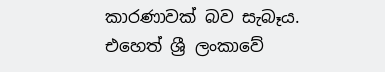කාරණාවක්‌ බව සැබෑය. එහෙත් ශ්‍රී ලංකාවේ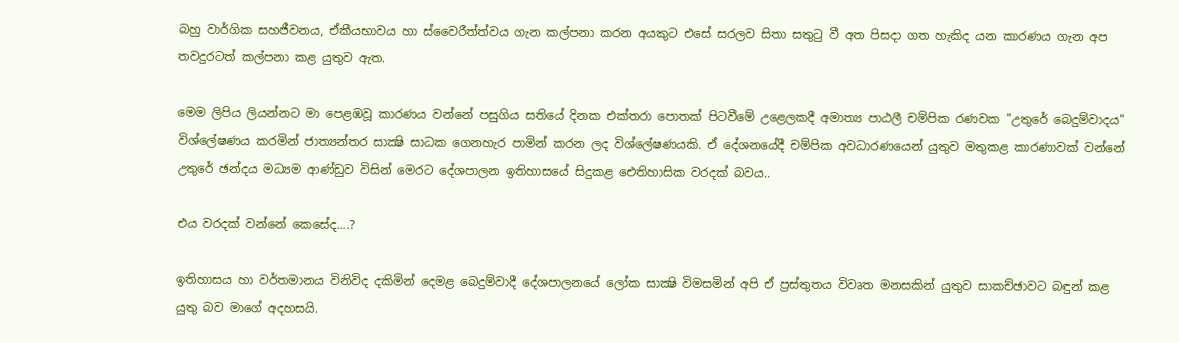බහු වාර්ගික සහජීවනය, ඒකීයභාවය හා ස්‌වෛරීත්ත්වය ගැන කල්පනා කරන අයකුට එසේ සරලව සිතා සතුටු වී අත පිසදා ගත හැකිද යන කාරණය ගැන අප තවදුරටත් කල්පනා කළ යුතුව ඇත.

මෙම ලිපිය ලියන්නට මා පෙළඹවූ කාරණය වන්නේ පසුගිය සතියේ දිනක එක්‌තරා පොතක්‌ පිටවීමේ උළෙලකදී අමාත්‍ය පාඨලී චම්පික රණවක "උතුරේ බෙදුම්වාදය" විශ්ලේෂණය කරමින් ජාත්‍යන්තර සාක්‍ෂි සාධක ගෙනහැර පාමින් කරන ලද විශ්ලේෂණයකි. ඒ දේශනයේදී චම්පික අවධාරණයෙන් යුතුව මතුකළ කාරණාවක්‌ වන්නේ උතුරේ ඡන්දය මධ්‍යම ආණ්‌ඩුව විසින් මෙරට දේශපාලන ඉතිහාසයේ සිදුකළ ඓතිහාසික වරදක්‌ බවය..

එය වරදක්‌ වන්නේ කෙසේද....?

ඉතිහාසය හා වර්තමානය විනිවිද දකිමින් දෙමළ බෙදුම්වාදී දේශපාලනයේ ලෝක සාක්‍ෂි විමසමින් අපි ඒ ප්‍රස්‌තුතය විවෘත මනසකින් යුතුව සාකච්ඡාවට බඳුන් කළ යුතු බව මාගේ අදහසයි.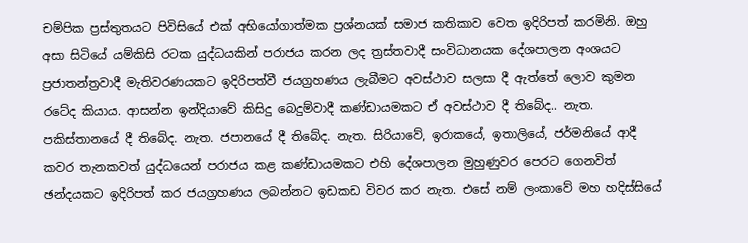චම්පික ප්‍රස්‌තුතයට පිවිසියේ එක්‌ අභියෝගාත්මක ප්‍රශ්නයක්‌ සමාජ කතිකාව වෙත ඉදිරිපත් කරමිනි. ඔහු අසා සිටියේ යම්කිසි රටක යුද්ධයකින් පරාජය කරන ලද ත්‍රස්‌තවාදී සංවිධානයක දේශපාලන අංශයට ප්‍රජාතන්ත්‍රවාදී මැතිවරණයකට ඉදිරිපත්වී ජයග්‍රහණය ලැබීමට අවස්‌ථාව සලසා දී ඇත්තේ ලොව කුමන රටේද කියාය. ආසන්න ඉන්දියාවේ කිසිදු බෙදුම්වාදී කණ්‌ඩායමකට ඒ අවස්‌ථාව දී තිබේද.. නැත. පකිස්‌තානයේ දී තිබේද. නැත. ජපානයේ දී තිබේද. නැත. සිරියාවේ, ඉරාකයේ, ඉතාලියේ, ජර්මනියේ ආදී කවර තැනකවත් යුද්ධයෙන් පරාජය කළ කණ්‌ඩායමකට එහි දේශපාලන මුහුණුවර පෙරට ගෙනවිත් ඡන්දයකට ඉදිරිපත් කර ජයග්‍රහණය ලබන්නට ඉඩකඩ විවර කර නැත. එසේ නම් ලංකාවේ මහ හදිස්‌සියේ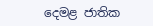දෙමළ ජාතික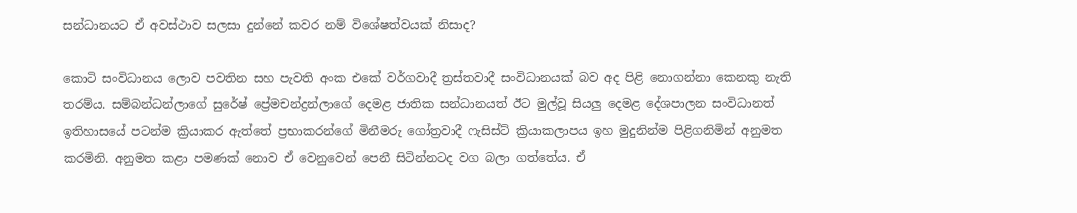සන්ධානයට ඒ අවස්‌ථාව සලසා දුන්නේ කවර නම් විශේෂත්වයක්‌ නිසාද?

කොටි සංවිධානය ලොව පවතින සහ පැවති අංක එකේ වර්ගවාදී ත්‍රස්‌තවාදී සංවිධානයක්‌ බව අද පිළි නොගන්නා කෙනකු නැති තරම්ය. සම්බන්ධන්ලාගේ සුරේෂ් ප්‍රේමචන්ද්‍රන්ලාගේ දෙමළ ජාතික සන්ධානයත් ඊට මුල්වූ සියලු දෙමළ දේශපාලන සංවිධානත් ඉතිහාසයේ පටන්ම ක්‍රියාකර ඇත්තේ ප්‍රභාකරන්ගේ මිනීමරු ගෝත්‍රවාදී ෆැසිස්‌ට්‌ ක්‍රියාකලාපය ඉහ මුදුනින්ම පිළිගනිමින් අනුමත කරමිනි. අනුමත කළා පමණක්‌ නොව ඒ වෙනුවෙන් පෙනී සිටින්නටද වග බලා ගත්තේය. ඒ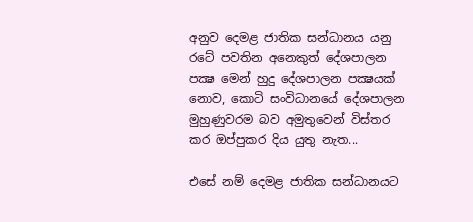අනුව දෙමළ ජාතික සන්ධානය යනු රටේ පවතින අනෙකුත් දේශපාලන පක්‍ෂ මෙන් හුදු දේශපාලන පක්‍ෂයක්‌ නොව, කොටි සංවිධානයේ දේශපාලන මුහුණුවරම බව අමුතුවෙන් විස්‌තර කර ඔප්පුකර දිය යුතු නැත...

එසේ නම් දෙමළ ජාතික සන්ධානයට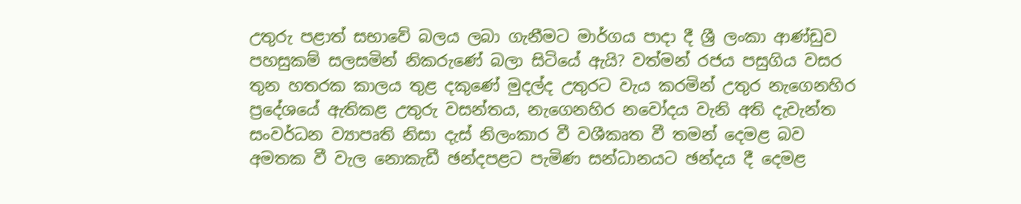උතුරු පළාත් සභාවේ බලය ලබා ගැනීමට මාර්ගය පාදා දී ශ්‍රී ලංකා ආණ්‌ඩුව පහසුකම් සලසමින් නිකරුණේ බලා සිටියේ ඇයි? වත්මන් රජය පසුගිය වසර තුන හතරක කාලය තුළ දකුණේ මුදල්ද උතුරට වැය කරමින් උතුර නැගෙනහිර ප්‍රදේශයේ ඇතිකළ උතුරු වසන්තය, නැගෙනහිර නවෝදය වැනි අති දැවැන්ත සංවර්ධන ව්‍යාපෘති නිසා දැස්‌ නිලංකාර වී වශීකෘත වී තමන් දෙමළ බව අමතක වී වැල නොකැඩී ඡන්දපළට පැමිණ සන්ධානයට ඡන්දය දී දෙමළ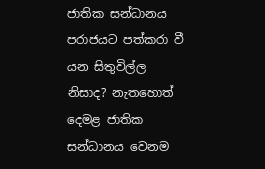ජාතික සන්ධානය පරාජයට පත්කරා වී යන සිතුවිල්ල නිසාද? නැතහොත් දෙමළ ජාතික සන්ධානය වෙනම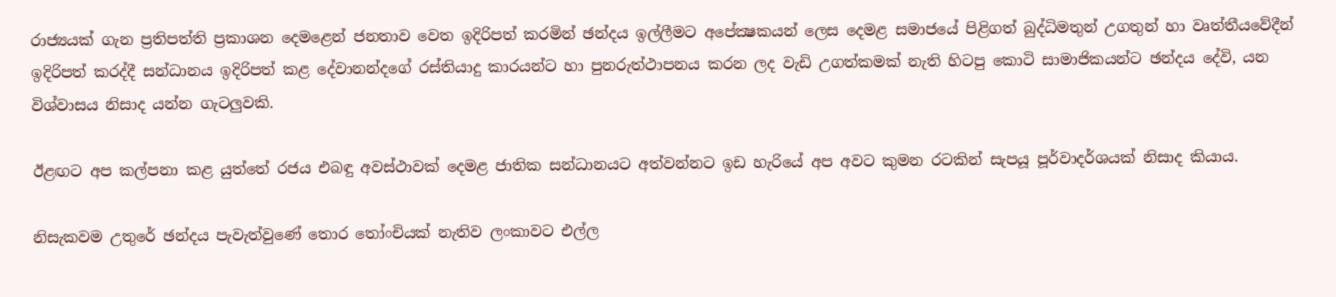රාජ්‍යයක්‌ ගැන ප්‍රතිපත්ති ප්‍රකාශන දෙමළෙන් ජනතාව වෙත ඉදිරිපත් කරමින් ඡන්දය ඉල්ලීමට අපේක්‍ෂකයන් ලෙස දෙමළ සමාජයේ පිළිගත් බුද්ධිමතුන් උගතුන් හා වෘත්තීයවේදීන් ඉදිරිපත් කරද්දී සන්ධානය ඉදිරිපත් කළ දේවානන්දගේ රස්‌තියාදු කාරයන්ට හා පුනරුත්ථාපනය කරන ලද වැඩි උගත්කමක්‌ නැති හිටපු කොටි සාමාජිකයන්ට ඡන්දය දේවි, යන විශ්වාසය නිසාද යන්න ගැටලුවකි.

ඊළඟට අප කල්පනා කළ යුත්තේ රජය එබඳු අවස්‌ථාවක්‌ දෙමළ ජාතික සන්ධානයට අත්වන්නට ඉඩ හැරියේ අප අවට කුමන රටකින් සැපයූ පූර්වාදර්ශයක්‌ නිසාද කියාය.

නිසැකවම උතුරේ ඡන්දය පැවැත්වුණේ තොර තෝංචියක්‌ නැතිව ලංකාවට එල්ල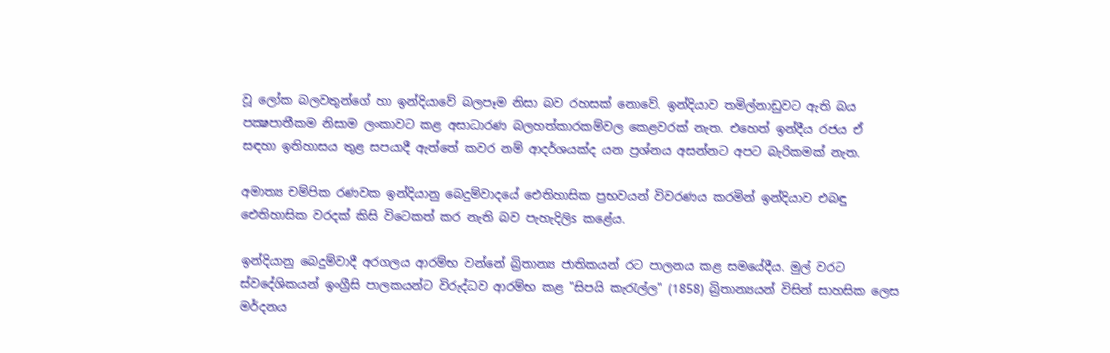වූ ලෝක බලවතුන්ගේ හා ඉන්දියාවේ බලපෑම නිසා බව රහසක්‌ නොවේ. ඉන්දියාව තමිල්නාඩුවට ඇති බය පක්‍ෂපාතීකම නිසාම ලංකාවට කළ අසාධාරණ බලහත්කාරකම්වල කෙළවරක්‌ නැත. එහෙත් ඉන්දීය රජය ඒ සඳහා ඉතිහාසය තුළ සපයාදී ඇත්තේ කවර නම් ආදර්ශයක්‌ද යන ප්‍රශ්නය අසන්නට අපට බැරිකමක්‌ නැත.

අමාත්‍ය චම්පික රණවක ඉන්දියානු බෙදුම්වාදයේ ඓතිහාසික ප්‍රභවයන් විවරණය කරමින් ඉන්දියාව එබඳු ඓතිහාසික වරදක්‌ කිසි විටෙකත් කර නැති බව පැහැදිලිs කළේය.

ඉන්දියානු බෙදුම්වාදී අරගලය ආරම්භ වන්නේ බ්‍රිතාන්‍ය ජාතිකයන් රට පාලනය කළ සමයේදීය. මුල් වරට ස්‌වදේශිකයන් ඉංග්‍රීසි පාලකයන්ට විරුද්ධව ආරම්භ කළ "සිපයි කැරැල්ල" (1858) බ්‍රිතාන්‍යයන් විසින් සාහසික ලෙස මර්දනය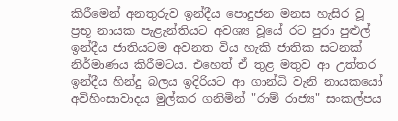කිරීමෙන් අනතුරුව ඉන්දීය පොදුජන මනස හැසිර වූ ප්‍රභූ නායක පැළැන්තියට අවශ්‍ය වූයේ රට පුරා පුළුල් ඉන්දීය ජාතියටම අවනත විය හැකි ජාතික සටනක්‌ නිර්මාණය කිරීමටය. එහෙත් ඒ තුළ මතුව ආ උත්තර ඉන්දීය හින්දු බලය ඉදිරියට ආ ගාන්ධි වැනි නායකයෝ අවිහිංසාවාදය මුල්කර ගනිමින් "රාම් රාජ්‍ය" සංකල්පය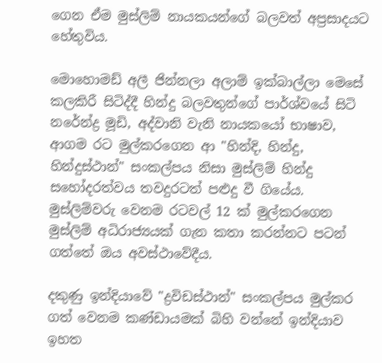ගෙන ඒම මුස්‌ලිම් නායකයන්ගේ බලවත් අප්‍රසාදයට හේතුවිය.

මොහොමඩ් අලී ජින්නලා අලාම් ඉක්‌බාල්ලා මෙසේ කලකිරී සිටිද්දී හින්දු බලවතුන්ගේ පාර්ශ්වයේ සිටි නරේන්ද්‍ර මූඩි, අද්වානි වැනි නායකයෝ භාෂාව, ආගම රට මුල්කරගෙන ආ "හින්දි, හින්දු, හින්දුස්‌ථාන්" සංකල්පය නිසා මුස්‌ලිම් හින්දු සහෝදරත්වය තවදුරටත් පළුදු වී ගියේය. මුස්‌ලිම්වරු වෙනම රටවල් 12 ක්‌ මුල්කරගෙන මුස්‌ලිම් අධිරාජ්‍යයක්‌ ගැන කතා කරන්නට පටන් ගත්තේ ඔය අවස්‌ථාවේදීය.

දකුණු ඉන්දියාවේ "ද්‍රවිඩස්‌ථාන්" සංකල්පය මුල්කර ගත් වෙනම කණ්‌ඩායමක්‌ බිහි වන්නේ ඉන්දියාව ඉහත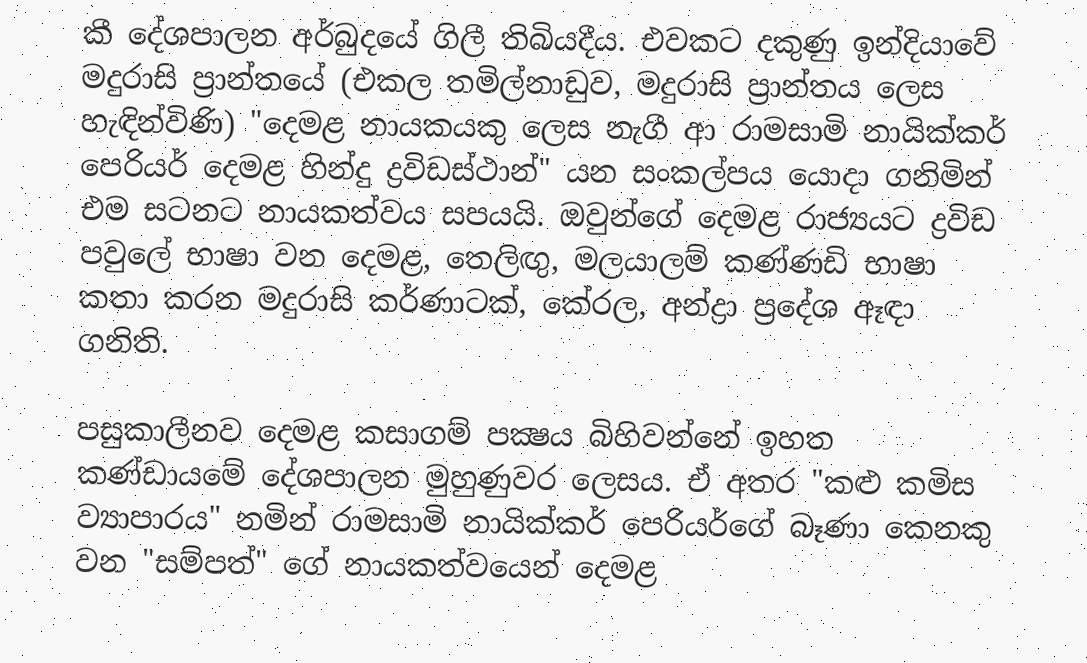කී දේශපාලන අර්බුදයේ ගිලී තිබියදීය. එවකට දකුණු ඉන්දියාවේ මදුරාසි ප්‍රාන්තයේ (එකල තමිල්නාඩුව, මදුරාසි ප්‍රාන්තය ලෙස හැඳින්විණි) "දෙමළ නායකයකු ලෙස නැගී ආ රාමසාමි නායික්‌කර් පෙරියර් දෙමළ හින්දු ද්‍රවිඩස්‌ථාන්" යන සංකල්පය යොදා ගනිමින් එම සටනට නායකත්වය සපයයි. ඔවුන්ගේ දෙමළ රාජ්‍යයට ද්‍රවිඩ පවුලේ භාෂා වන දෙමළ, තෙලිඟු, මලයාලම් කණ්‌ණඩි භාෂා කතා කරන මදුරාසි කර්ණාටක්‌, කේරල, අන්ද්‍රා ප්‍රදේශ ඈඳා ගනිති.

පසුකාලීනව දෙමළ කසාගම් පක්‍ෂය බිහිවන්නේ ඉහත කණ්‌ඩායමේ දේශපාලන මුහුණුවර ලෙසය. ඒ අතර "කළු කමිස ව්‍යාපාරය" නමින් රාමසාමි නායික්‌කර් පෙරියර්ගේ බෑණා කෙනකු වන "සම්පත්" ගේ නායකත්වයෙන් දෙමළ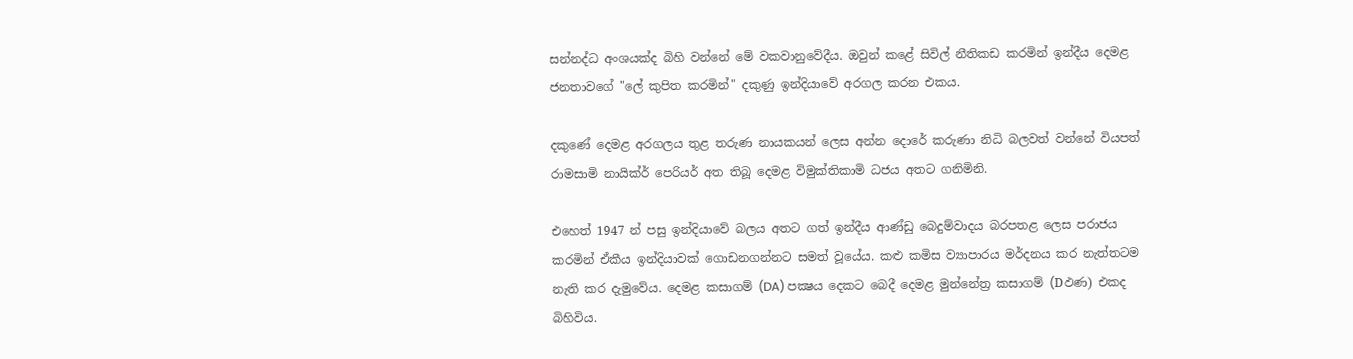සන්නද්ධ අංශයක්‌ද බිහි වන්නේ මේ වකවානුවේදීය. ඔවුන් කළේ සිවිල් නීතිකඩ කරමින් ඉන්දීය දෙමළ ජනතාවගේ "ලේ කුපිත කරමින්" දකුණු ඉන්දියාවේ අරගල කරන එකය.

දකුණේ දෙමළ අරගලය තුළ තරුණ නායකයන් ලෙස අන්න දොරේ කරුණා නිධි බලවත් වන්නේ වියපත් රාමසාමි නායික්‌ර් පෙරියර් අත තිබූ දෙමළ විමුක්‌තිකාමි ධජය අතට ගනිමිනි.

එහෙත් 1947 න් පසු ඉන්දියාවේ බලය අතට ගත් ඉන්දීය ආණ්‌ඩු බෙදුම්වාදය බරපතළ ලෙස පරාජය කරමින් ඒකීය ඉන්දියාවක්‌ ගොඩනගන්නට සමත් වූයේය. කළු කමිස ව්‍යාපාරය මර්දනය කර නැත්තටම නැති කර දැමුවේය. දෙමළ කසාගම් (DA) පක්‍ෂය දෙකට බෙදී දෙමළ මුන්නේත්‍ර කසාගම් (Dඵණ) එකද බිහිවිය.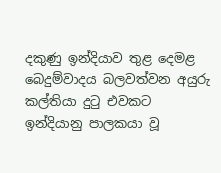දකුණු ඉන්දියාව තුළ දෙමළ බෙදුම්වාදය බලවත්වන අයුරු කල්තියා දුටු එවකට ඉන්දියානු පාලකයා වූ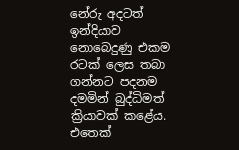නේරු අදටත් ඉන්දියාව නොබෙදුණු එකම රටක්‌ ලෙස තබා ගන්නට පදනම දමමින් බුද්ධිමත් ක්‍රියාවක්‌ කළේය. එතෙක්‌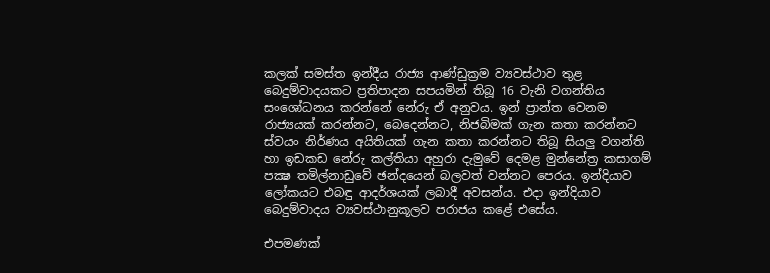කලක්‌ සමස්‌ත ඉන්දීය රාජ්‍ය ආණ්‌ඩුක්‍රම ව්‍යවස්‌ථාව තුළ බෙදුම්වාදයකට ප්‍රතිපාදන සපයමින් තිබූ 16 වැනි වගන්තිය සංශෝධනය කරන්නේ නේරු ඒ අනුවය. ඉන් ප්‍රාන්ත වෙනම රාජ්‍යයක්‌ කරන්නට, බෙදෙන්නට, නිජබිමක්‌ ගැන කතා කරන්නට ස්‌වයං නිර්ණය අයිතියක්‌ ගැන කතා කරන්නට තිබූ සියලු වගන්ති හා ඉඩකඩ නේරු කල්තියා අහුරා දැමුවේ දෙමළ මුන්නේත්‍ර කසාගම් පක්‍ෂ තමිල්නාඩුවේ ඡන්දයෙන් බලවත් වන්නට පෙරය. ඉන්දියාව ලෝකයට එබඳු ආදර්ශයක්‌ ලබාදී අවසන්ය. එදා ඉන්දියාව බෙදුම්වාදය ව්‍යවස්‌ථානුකූලව පරාජය කළේ එසේය.

එපමණක්‌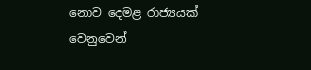නොව දෙමළ රාජ්‍යයක්‌ වෙනුවෙන්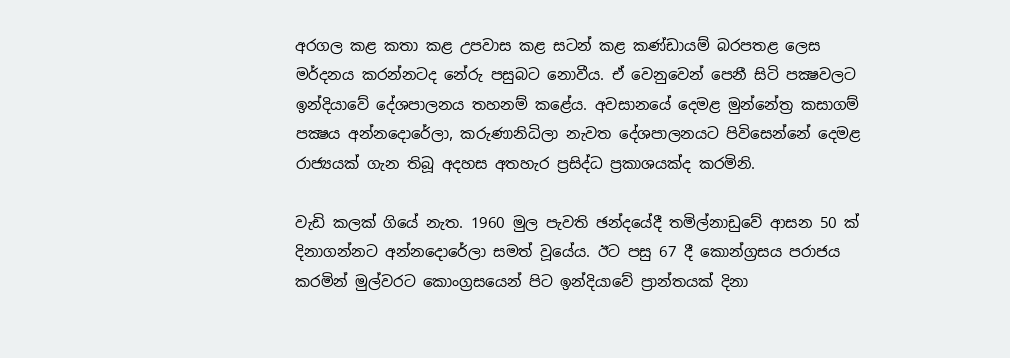අරගල කළ කතා කළ උපවාස කළ සටන් කළ කණ්‌ඩායම් බරපතළ ලෙස මර්දනය කරන්නටද නේරු පසුබට නොවීය. ඒ වෙනුවෙන් පෙනී සිටි පක්‍ෂවලට ඉන්දියාවේ දේශපාලනය තහනම් කළේය. අවසානයේ දෙමළ මුන්නේත්‍ර කසාගම් පක්‍ෂය අන්නදොරේලා, කරුණානිධිලා නැවත දේශපාලනයට පිවිසෙන්නේ දෙමළ රාජ්‍යයක්‌ ගැන තිබූ අදහස අතහැර ප්‍රසිද්ධ ප්‍රකාශයක්‌ද කරමිනි.

වැඩි කලක්‌ ගියේ නැත. 1960 මුල පැවති ඡන්දයේදී තමිල්නාඩුවේ ආසන 50 ක්‌ දිනාගන්නට අන්නදොරේලා සමත් වූයේය. ඊට පසු 67 දී කොන්ග්‍රසය පරාජය කරමින් මුල්වරට කොංග්‍රසයෙන් පිට ඉන්දියාවේ ප්‍රාන්තයක්‌ දිනා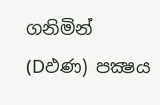ගනිමින් (Dඵණ) පක්‍ෂය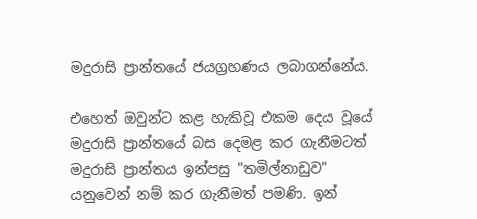මදුරාසි ප්‍රාන්තයේ ජයග්‍රහණය ලබාගන්නේය.

එහෙත් ඔවුන්ට කළ හැකිවූ එකම දෙය වූයේ මදුරාසි ප්‍රාන්තයේ බස දෙමළ කර ගැනීමටත් මදුරාසි ප්‍රාන්තය ඉන්පසු "තමිල්නාඩුව" යනුවෙන් නම් කර ගැනීමත් පමණි. ඉන්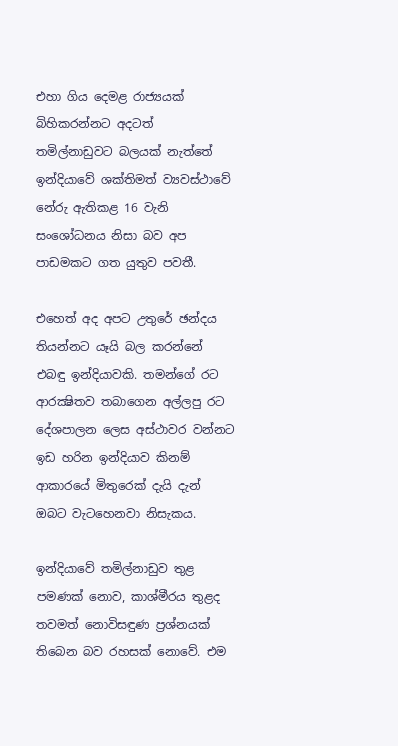එහා ගිය දෙමළ රාජ්‍යයක්‌ බිහිකරන්නට අදටත් තමිල්නාඩුවට බලයක්‌ නැත්තේ ඉන්දියාවේ ශක්‌තිමත් ව්‍යවස්‌ථාවේ නේරු ඇතිකළ 16 වැනි සංශෝධනය නිසා බව අප පාඩමකට ගත යුතුව පවතී.

එහෙත් අද අපට උතුරේ ඡන්දය තියන්නට යෑයි බල කරන්නේ එබඳු ඉන්දියාවකි. තමන්ගේ රට ආරක්‍ෂිතව තබාගෙන අල්ලපු රට දේශපාලන ලෙස අස්‌ථාවර වන්නට ඉඩ හරින ඉන්දියාව කිනම් ආකාරයේ මිතුරෙක්‌ දැයි දැන් ඔබට වැටහෙනවා නිසැකය.

ඉන්දියාවේ තමිල්නාඩුව තුළ පමණක්‌ නොව, කාශ්මීරය තුළද තවමත් නොවිසඳුණ ප්‍රශ්නයක්‌ තිබෙන බව රහසක්‌ නොවේ. එම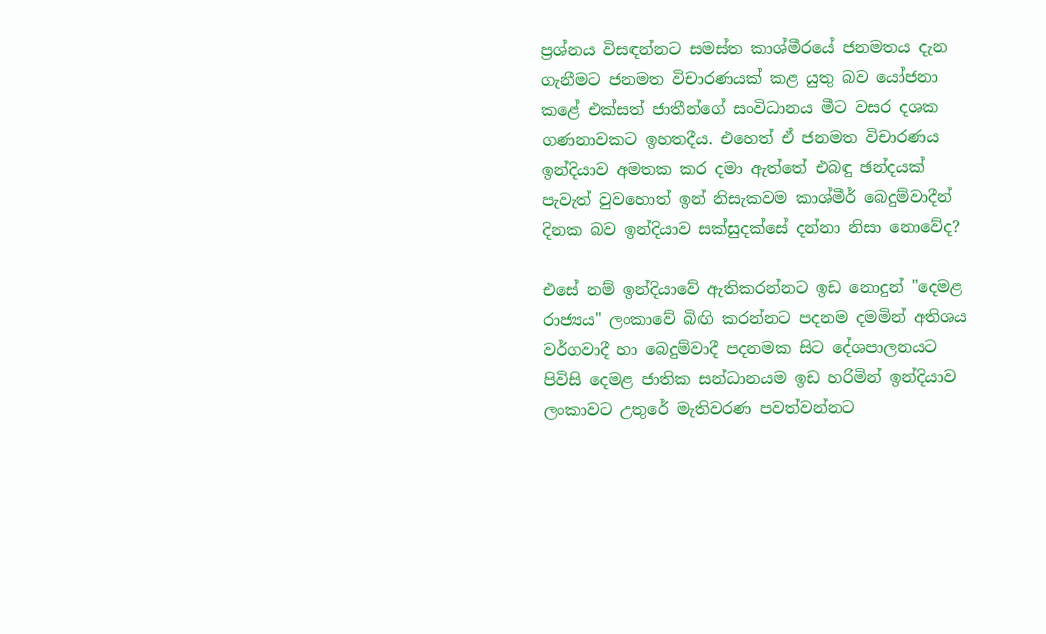ප්‍රශ්නය විසඳන්නට සමස්‌ත කාශ්මීරයේ ජනමතය දැන ගැනීමට ජනමත විචාරණයක්‌ කළ යුතු බව යෝජනා කළේ එක්‌සත් ජාතීන්ගේ සංවිධානය මීට වසර දශක ගණනාවකට ඉහතදීය. එහෙත් ඒ ජනමත විචාරණය ඉන්දියාව අමතක කර දමා ඇත්තේ එබඳු ඡන්දයක්‌ පැවැත් වුවහොත් ඉන් නිසැකවම කාශ්මීර් බෙදුම්වාදීන් දිනක බව ඉන්දියාව සක්‌සුදක්‌සේ දන්නා නිසා නොවේද?

එසේ නම් ඉන්දියාවේ ඇතිකරන්නට ඉඩ නොදුන් "දෙමළ රාජ්‍යය" ලංකාවේ බිඟි කරන්නට පදනම දමමින් අතිශය වර්ගවාදී හා බෙදුම්වාදී පදනමක සිට දේශපාලනයට පිවිසි දෙමළ ජාතික සන්ධානයම ඉඩ හරිමින් ඉන්දියාව ලංකාවට උතුරේ මැතිවරණ පවත්වන්නට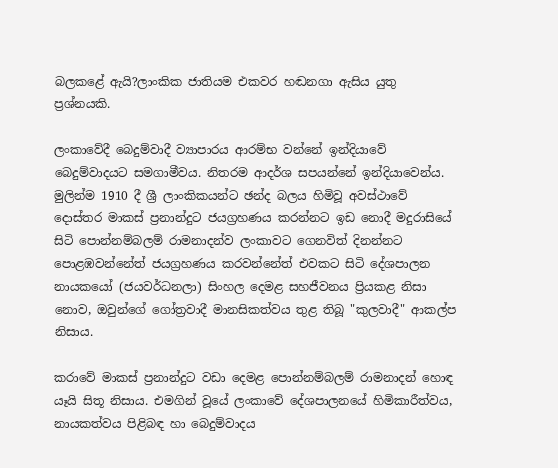බලකළේ ඇයි?ලාංකික ජාතියම එකවර හඬනගා ඇසිය යුතු ප්‍රශ්නයකි.

ලංකාවේදී බෙදුම්වාදී ව්‍යාපාරය ආරම්භ වන්නේ ඉන්දියාවේ බෙදුම්වාදයට සමගාමීවය. නිතරම ආදර්ශ සපයන්නේ ඉන්දියාවෙන්ය. මුලින්ම 1910 දී ශ්‍රී ලාංකිකයන්ට ඡන්ද බලය හිමිවූ අවස්‌ථාවේ දොස්‌තර මාකස්‌ ප්‍රනාන්දුට ජයග්‍රහණය කරන්නට ඉඩ නොදී මදුරාසියේ සිටි පොන්නම්බලම් රාමනාදන්ව ලංකාවට ගෙනවිත් දිනන්නට පොළඹවන්නේත් ජයග්‍රහණය කරවන්නේත් එවකට සිටි දේශපාලන නායකයෝ (ජයවර්ධනලා) සිංහල දෙමළ සහජීවනය ප්‍රියකළ නිසා නොව, ඔවුන්ගේ ගෝත්‍රවාදී මානසිකත්වය තුළ තිබූ "කුලවාදී" ආකල්ප නිසාය.

කරාවේ මාකස්‌ ප්‍රනාන්දුට වඩා දෙමළ පොන්නම්බලම් රාමනාදන් හොඳ යෑයි සිතූ නිසාය. එමගින් වූයේ ලංකාවේ දේශපාලනයේ හිමිකාරීත්වය, නායකත්වය පිළිබඳ හා බෙදුම්වාදය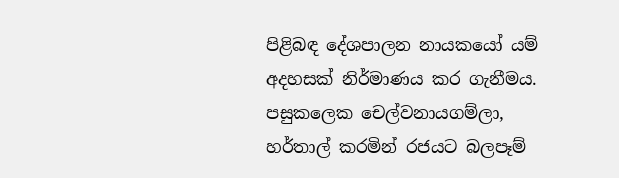පිළිබඳ දේශපාලන නායකයෝ යම් අදහසක්‌ නිර්මාණය කර ගැනීමය. පසුකලෙක චෙල්වනායගම්ලා, හර්තාල් කරමින් රජයට බලපෑම්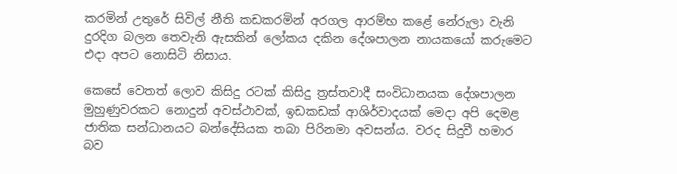කරමින් උතුරේ සිවිල් නීති කඩකරමින් අරගල ආරම්භ කළේ නේරුලා වැනි දුරදිග බලන තෙවැනි ඇසකින් ලෝකය දකින දේශපාලන නායකයෝ කරුමෙට එදා අපට නොසිටි නිසාය.

කෙසේ වෙතත් ලොව කිසිදු රටක්‌ කිසිදු ත්‍රස්‌තවාදී සංවිධානයක දේශපාලන මුහුණුවරකට නොදුන් අවස්‌ථාවක්‌, ඉඩකඩක්‌ ආශිර්වාදයක්‌ මෙදා අපි දෙමළ ජාතික සන්ධානයට බන්දේසියක තබා පිරිනමා අවසන්ය. වරද සිදුවී හමාර බව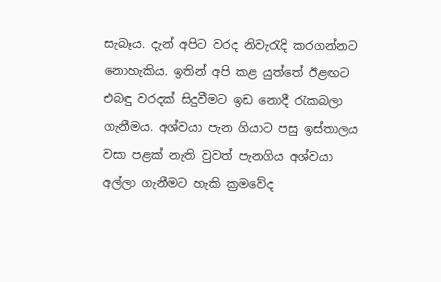සැබෑය. දැන් අපිට වරද නිවැරැදි කරගන්නට නොහැකිය. ඉතින් අපි කළ යුත්තේ ඊළඟට එබඳු වරදක්‌ සිදුවීමට ඉඩ නොදී රැකබලා ගැනීමය. අශ්වයා පැන ගියාට පසු ඉස්‌තාලය වසා පළක්‌ නැති වුවත් පැනගිය අශ්වයා අල්ලා ගැනීමට හැකි ක්‍රමවේද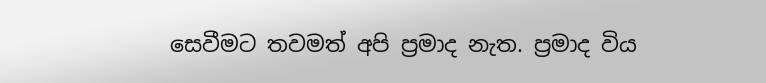සෙවීමට තවමත් අපි ප්‍රමාද නැත. ප්‍රමාද විය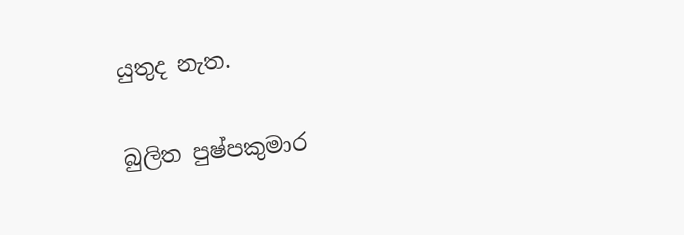යුතුද නැත.

බුලිත පුෂ්පකුමාර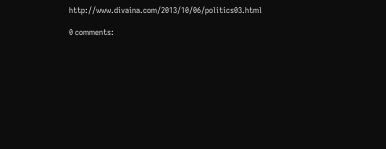http://www.divaina.com/2013/10/06/politics03.html

0 comments: